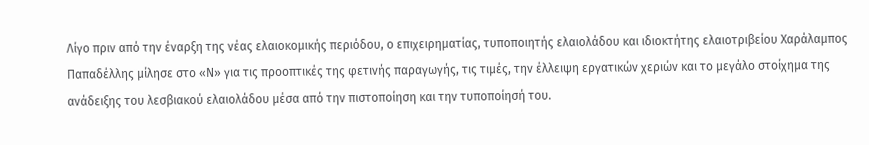Λίγο πριν από την έναρξη της νέας ελαιοκομικής περιόδου, ο επιχειρηματίας, τυποποιητής ελαιολάδου και ιδιοκτήτης ελαιοτριβείου Χαράλαμπος Παπαδέλλης μίλησε στο «Ν» για τις προοπτικές της φετινής παραγωγής, τις τιμές, την έλλειψη εργατικών χεριών και το μεγάλο στοίχημα της ανάδειξης του λεσβιακού ελαιολάδου μέσα από την πιστοποίηση και την τυποποίησή του.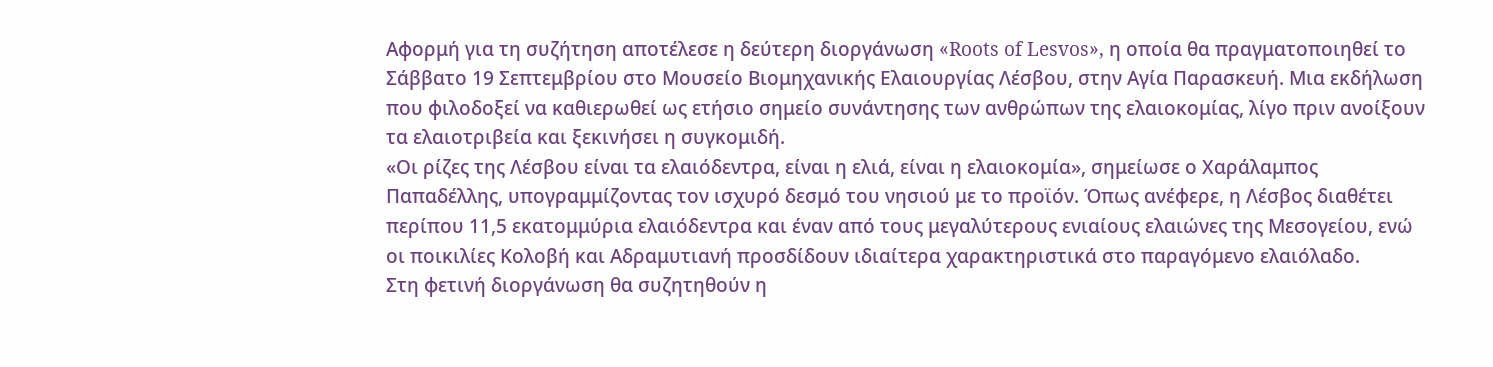Αφορμή για τη συζήτηση αποτέλεσε η δεύτερη διοργάνωση «Roots of Lesvos», η οποία θα πραγματοποιηθεί το Σάββατο 19 Σεπτεμβρίου στο Μουσείο Βιομηχανικής Ελαιουργίας Λέσβου, στην Αγία Παρασκευή. Μια εκδήλωση που φιλοδοξεί να καθιερωθεί ως ετήσιο σημείο συνάντησης των ανθρώπων της ελαιοκομίας, λίγο πριν ανοίξουν τα ελαιοτριβεία και ξεκινήσει η συγκομιδή.
«Οι ρίζες της Λέσβου είναι τα ελαιόδεντρα, είναι η ελιά, είναι η ελαιοκομία», σημείωσε ο Χαράλαμπος Παπαδέλλης, υπογραμμίζοντας τον ισχυρό δεσμό του νησιού με το προϊόν. Όπως ανέφερε, η Λέσβος διαθέτει περίπου 11,5 εκατομμύρια ελαιόδεντρα και έναν από τους μεγαλύτερους ενιαίους ελαιώνες της Μεσογείου, ενώ οι ποικιλίες Κολοβή και Αδραμυτιανή προσδίδουν ιδιαίτερα χαρακτηριστικά στο παραγόμενο ελαιόλαδο.
Στη φετινή διοργάνωση θα συζητηθούν η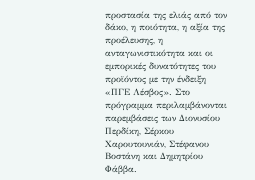προστασία της ελιάς από τον δάκο, η ποιότητα, η αξία της προέλευσης, η ανταγωνιστικότητα και οι εμπορικές δυνατότητες του προϊόντος με την ένδειξη «ΠΓΕ Λέσβος». Στο πρόγραμμα περιλαμβάνονται παρεμβάσεις των Διονυσίου Περδίκη, Σέρκου Χαρουτουνιάν, Στέφανου Βοστάνη και Δημητρίου Φάββα.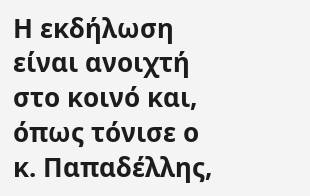Η εκδήλωση είναι ανοιχτή στο κοινό και, όπως τόνισε ο κ. Παπαδέλλης,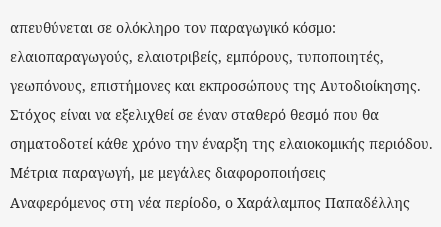απευθύνεται σε ολόκληρο τον παραγωγικό κόσμο: ελαιοπαραγωγούς, ελαιοτριβείς, εμπόρους, τυποποιητές, γεωπόνους, επιστήμονες και εκπροσώπους της Αυτοδιοίκησης. Στόχος είναι να εξελιχθεί σε έναν σταθερό θεσμό που θα σηματοδοτεί κάθε χρόνο την έναρξη της ελαιοκομικής περιόδου.
Μέτρια παραγωγή, με μεγάλες διαφοροποιήσεις
Αναφερόμενος στη νέα περίοδο, ο Χαράλαμπος Παπαδέλλης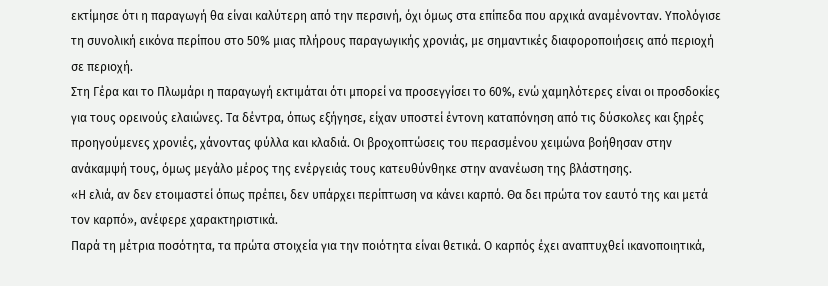εκτίμησε ότι η παραγωγή θα είναι καλύτερη από την περσινή, όχι όμως στα επίπεδα που αρχικά αναμένονταν. Υπολόγισε τη συνολική εικόνα περίπου στο 50% μιας πλήρους παραγωγικής χρονιάς, με σημαντικές διαφοροποιήσεις από περιοχή σε περιοχή.
Στη Γέρα και το Πλωμάρι η παραγωγή εκτιμάται ότι μπορεί να προσεγγίσει το 60%, ενώ χαμηλότερες είναι οι προσδοκίες για τους ορεινούς ελαιώνες. Τα δέντρα, όπως εξήγησε, είχαν υποστεί έντονη καταπόνηση από τις δύσκολες και ξηρές προηγούμενες χρονιές, χάνοντας φύλλα και κλαδιά. Οι βροχοπτώσεις του περασμένου χειμώνα βοήθησαν στην ανάκαμψή τους, όμως μεγάλο μέρος της ενέργειάς τους κατευθύνθηκε στην ανανέωση της βλάστησης.
«Η ελιά, αν δεν ετοιμαστεί όπως πρέπει, δεν υπάρχει περίπτωση να κάνει καρπό. Θα δει πρώτα τον εαυτό της και μετά τον καρπό», ανέφερε χαρακτηριστικά.
Παρά τη μέτρια ποσότητα, τα πρώτα στοιχεία για την ποιότητα είναι θετικά. Ο καρπός έχει αναπτυχθεί ικανοποιητικά,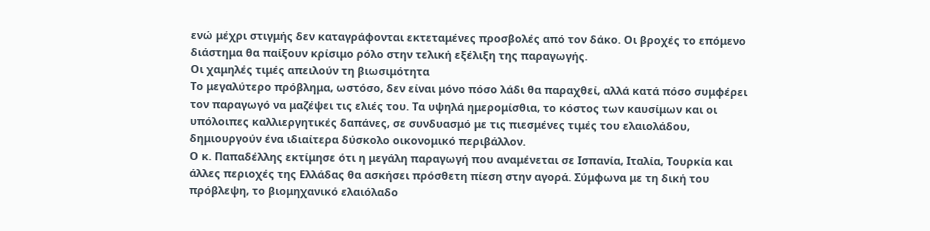ενώ μέχρι στιγμής δεν καταγράφονται εκτεταμένες προσβολές από τον δάκο. Οι βροχές το επόμενο διάστημα θα παίξουν κρίσιμο ρόλο στην τελική εξέλιξη της παραγωγής.
Οι χαμηλές τιμές απειλούν τη βιωσιμότητα
Το μεγαλύτερο πρόβλημα, ωστόσο, δεν είναι μόνο πόσο λάδι θα παραχθεί, αλλά κατά πόσο συμφέρει τον παραγωγό να μαζέψει τις ελιές του. Τα υψηλά ημερομίσθια, το κόστος των καυσίμων και οι υπόλοιπες καλλιεργητικές δαπάνες, σε συνδυασμό με τις πιεσμένες τιμές του ελαιολάδου, δημιουργούν ένα ιδιαίτερα δύσκολο οικονομικό περιβάλλον.
Ο κ. Παπαδέλλης εκτίμησε ότι η μεγάλη παραγωγή που αναμένεται σε Ισπανία, Ιταλία, Τουρκία και άλλες περιοχές της Ελλάδας θα ασκήσει πρόσθετη πίεση στην αγορά. Σύμφωνα με τη δική του πρόβλεψη, το βιομηχανικό ελαιόλαδο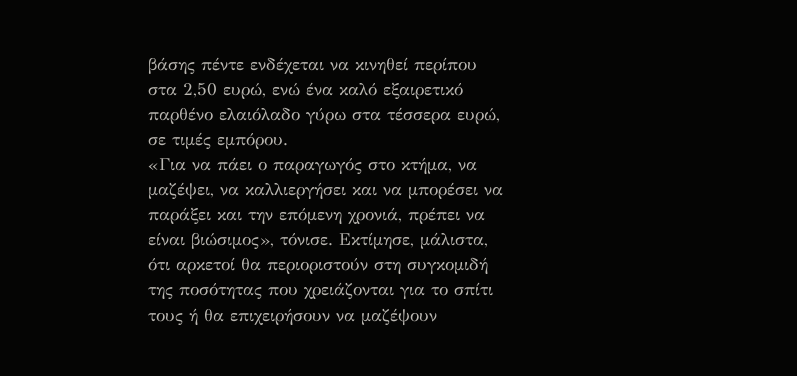βάσης πέντε ενδέχεται να κινηθεί περίπου στα 2,50 ευρώ, ενώ ένα καλό εξαιρετικό παρθένο ελαιόλαδο γύρω στα τέσσερα ευρώ, σε τιμές εμπόρου.
«Για να πάει ο παραγωγός στο κτήμα, να μαζέψει, να καλλιεργήσει και να μπορέσει να παράξει και την επόμενη χρονιά, πρέπει να είναι βιώσιμος», τόνισε. Εκτίμησε, μάλιστα, ότι αρκετοί θα περιοριστούν στη συγκομιδή της ποσότητας που χρειάζονται για το σπίτι τους ή θα επιχειρήσουν να μαζέψουν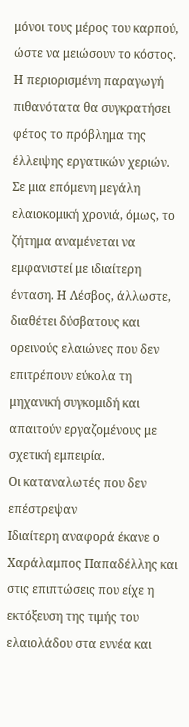μόνοι τους μέρος του καρπού, ώστε να μειώσουν το κόστος.
Η περιορισμένη παραγωγή πιθανότατα θα συγκρατήσει φέτος το πρόβλημα της έλλειψης εργατικών χεριών. Σε μια επόμενη μεγάλη ελαιοκομική χρονιά, όμως, το ζήτημα αναμένεται να εμφανιστεί με ιδιαίτερη ένταση. Η Λέσβος, άλλωστε, διαθέτει δύσβατους και ορεινούς ελαιώνες που δεν επιτρέπουν εύκολα τη μηχανική συγκομιδή και απαιτούν εργαζομένους με σχετική εμπειρία.
Οι καταναλωτές που δεν επέστρεψαν
Ιδιαίτερη αναφορά έκανε ο Χαράλαμπος Παπαδέλλης και στις επιπτώσεις που είχε η εκτόξευση της τιμής του ελαιολάδου στα εννέα και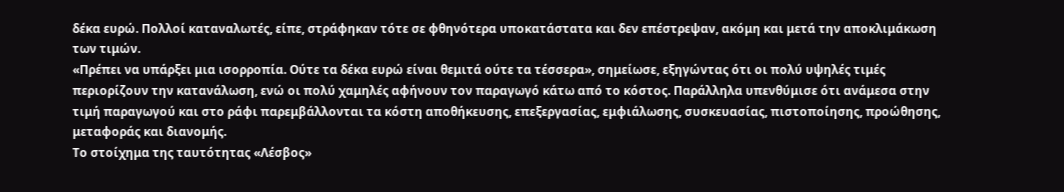δέκα ευρώ. Πολλοί καταναλωτές, είπε, στράφηκαν τότε σε φθηνότερα υποκατάστατα και δεν επέστρεψαν, ακόμη και μετά την αποκλιμάκωση των τιμών.
«Πρέπει να υπάρξει μια ισορροπία. Ούτε τα δέκα ευρώ είναι θεμιτά ούτε τα τέσσερα», σημείωσε, εξηγώντας ότι οι πολύ υψηλές τιμές περιορίζουν την κατανάλωση, ενώ οι πολύ χαμηλές αφήνουν τον παραγωγό κάτω από το κόστος. Παράλληλα υπενθύμισε ότι ανάμεσα στην τιμή παραγωγού και στο ράφι παρεμβάλλονται τα κόστη αποθήκευσης, επεξεργασίας, εμφιάλωσης, συσκευασίας, πιστοποίησης, προώθησης, μεταφοράς και διανομής.
Το στοίχημα της ταυτότητας «Λέσβος»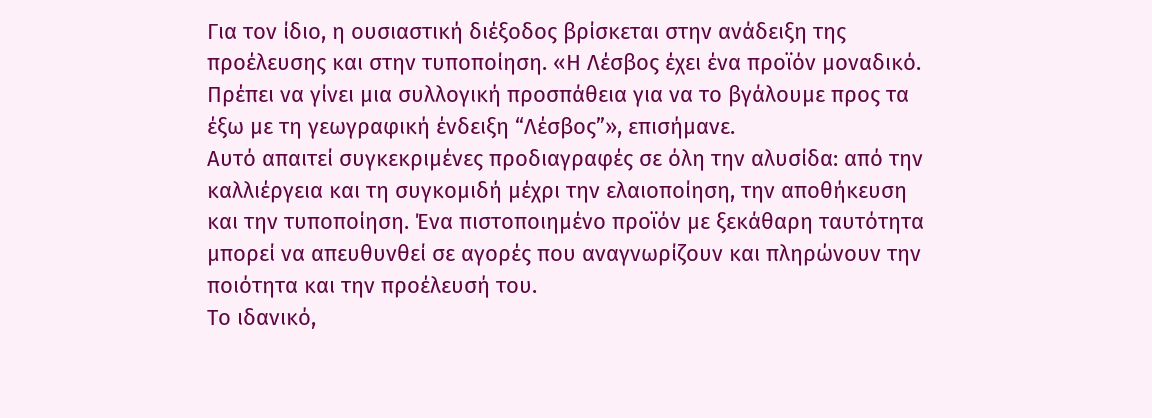Για τον ίδιο, η ουσιαστική διέξοδος βρίσκεται στην ανάδειξη της προέλευσης και στην τυποποίηση. «Η Λέσβος έχει ένα προϊόν μοναδικό. Πρέπει να γίνει μια συλλογική προσπάθεια για να το βγάλουμε προς τα έξω με τη γεωγραφική ένδειξη “Λέσβος”», επισήμανε.
Αυτό απαιτεί συγκεκριμένες προδιαγραφές σε όλη την αλυσίδα: από την καλλιέργεια και τη συγκομιδή μέχρι την ελαιοποίηση, την αποθήκευση και την τυποποίηση. Ένα πιστοποιημένο προϊόν με ξεκάθαρη ταυτότητα μπορεί να απευθυνθεί σε αγορές που αναγνωρίζουν και πληρώνουν την ποιότητα και την προέλευσή του.
Το ιδανικό,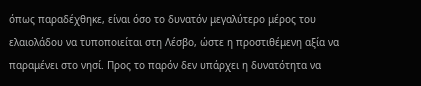όπως παραδέχθηκε, είναι όσο το δυνατόν μεγαλύτερο μέρος του ελαιολάδου να τυποποιείται στη Λέσβο, ώστε η προστιθέμενη αξία να παραμένει στο νησί. Προς το παρόν δεν υπάρχει η δυνατότητα να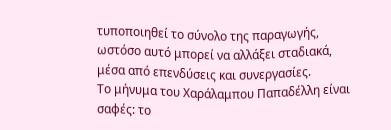τυποποιηθεί το σύνολο της παραγωγής, ωστόσο αυτό μπορεί να αλλάξει σταδιακά, μέσα από επενδύσεις και συνεργασίες.
Το μήνυμα του Χαράλαμπου Παπαδέλλη είναι σαφές: το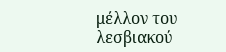μέλλον του λεσβιακού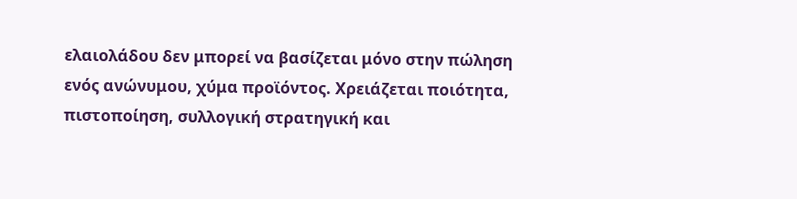ελαιολάδου δεν μπορεί να βασίζεται μόνο στην πώληση ενός ανώνυμου, χύμα προϊόντος. Χρειάζεται ποιότητα, πιστοποίηση, συλλογική στρατηγική και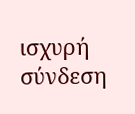ισχυρή σύνδεση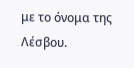με το όνομα της Λέσβου.